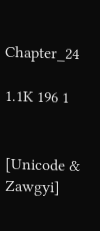Chapter_24

1.1K 196 1


[Unicode & Zawgyi]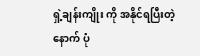ရှဲ့ချန်းကျိုး ကို အနိုင်ရပြီးတဲ့နောက် ပုံ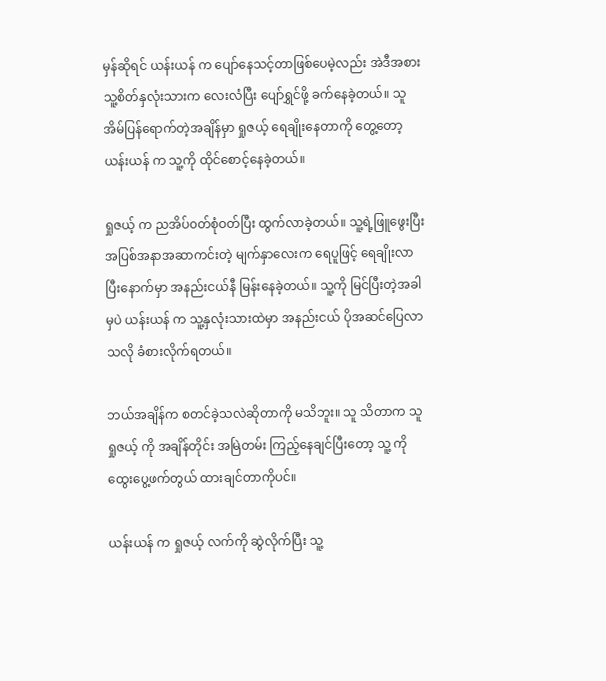မှန်ဆိုရင် ယန်းယန် က ပျော်နေသင့်တာဖြစ်ပေမဲ့လည်း အဲဒီအစား သူ့စိတ်နှလုံးသားက လေးလံပြီး ပျော်ရွှင်ဖို့ ခက်နေခဲ့တယ်။ သူ အိမ်ပြန်ရောက်တဲ့အချိန်မှာ ရှုဇယ့် ရေချိုးနေတာကို တွေ့တော့ ယန်းယန် က သူ့ကို ထိုင်စောင့်နေခဲ့တယ်။

ရှုဇယ့် က ညအိပ်၀တ်စုံဝတ်ပြီး ထွက်လာခဲ့တယ်။ သူ့ရဲ့ဖြူဖွေးပြီး အပြစ်အနာအဆာကင်းတဲ့ မျက်နှာလေးက ရေပူဖြင့် ရေချိုးလာပြီးနောက်မှာ အနည်းငယ်နီ မြန်းနေခဲ့တယ်။ သူ့ကို မြင်ပြီးတဲ့အခါမှပဲ ယန်းယန် က သူ့နှလုံးသားထဲမှာ အနည်းငယ် ပိုအဆင်ပြေလာသလို ခံစားလိုက်ရတယ်။

ဘယ်အချိန်က စတင်ခဲ့သလဲဆိုတာကို မသိဘူး။ သူ သိတာက သူ ရှုဇယ့် ကို အချိန်တိုင်း အမြဲတမ်း ကြည့်နေချင်ပြီးတော့ သူ့ ကို ထွေးပွေ့ဖက်တွယ် ထားချင်တာကိုပင်။

ယန်းယန် က ရှုဇယ့် လက်ကို ဆွဲလိုက်ပြီး သူ့‌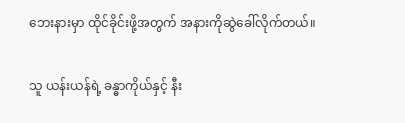ဘေးနားမှာ ထိုင်ခိုင်းဖို့အတွက် အနားကိုဆွဲခေါ်လိုက်တယ်။

သူ ယန်းယန်ရဲ့ ခန္ဓာကိုယ်နှင့် နီး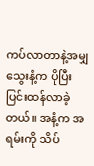ကပ်လာတာနဲ့အမျှ သွေးနံ့က ပိုပြီးပြင်းထန်လာခဲ့တယ်။ အနံ့က အရမ်းကို သိပ်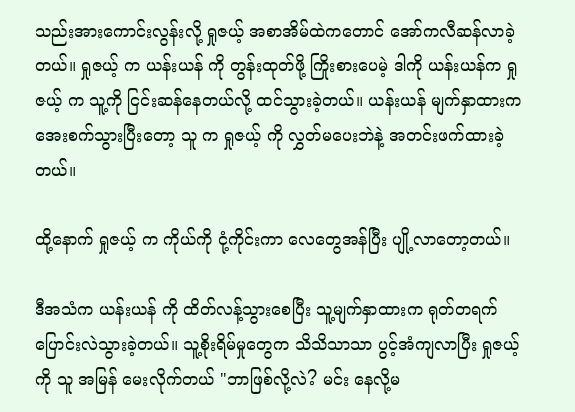သည်းအားကောင်းလွန်းလို့ ရှုဇယ့် အစာအိမ်ထဲကတောင် အော်ကလီဆန်လာခဲ့တယ်။ ရှုဇယ့် က ယန်းယန် ကို တွန်းထုတ်ဖို့ ကြိုးစားပေမဲ့ ဒါကို ယန်းယန်က ရှုဇယ့် က သူ့ကို ငြင်းဆန်နေတယ်လို့ ထင်သွားခဲ့တယ်။ ယန်းယန် မျက်နှာထားက အေးစက်သွားပြီးတော့ သူ က ရှုဇယ့် ကို လွှတ်မပေးဘဲနဲ့ အတင်းဖက်ထားခဲ့တယ်။

ထို့နောက် ရှုဇယ့် က ကိုယ်ကို ငုံ့ကိုင်းကာ လေတွေအန်ပြီး ပျို့လာတော့တယ်။

ဒီအသံက ယန်းယန် ကို ထိတ်လန့်သွားစေပြီး သူ့မျက်နှာထားက ရုတ်တရက် ပြောင်းလဲသွားခဲ့တယ်။ သူ့စိုးရိမ်မှုတွေက သိသိသာသာ ပွင့်အံကျလာပြီး ရှုဇယ့် ကို သူ အမြန် မေးလိုက်တယ် "ဘာဖြစ်လို့လဲ? မင်း နေလို့မ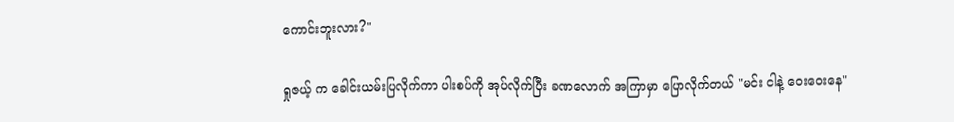ကောင်းဘူးလား?"

ရှုဇယ့် က ခေါင်းယမ်းပြလိုက်ကာ ပါးစပ်ကို အုပ်လိုက်ပြီး ခဏလောက် အကြာမှာ ပြောလိုက်တယ် "မင်း ငါနဲ့ ဝေးဝေးနေ"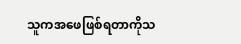သူကအဖေဖြစ်ရတာကိုသ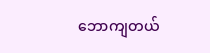ဘောကျတယ်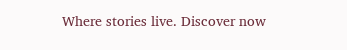Where stories live. Discover now